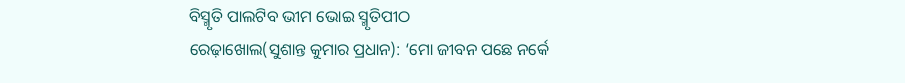ବିସ୍ମୃତି ପାଲଟିବ ଭୀମ ଭୋଇ ସ୍ମୃତିପୀଠ
ରେଢ଼ାଖୋଲ(ସୁଶାନ୍ତ କୁମାର ପ୍ରଧାନ): ‘ମୋ ଜୀବନ ପଛେ ନର୍କେ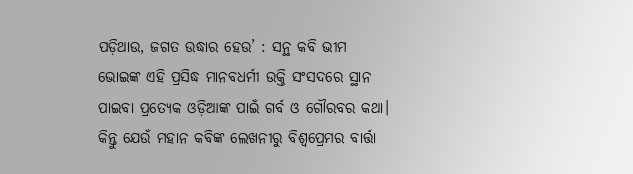ପଡ଼ିଥାଉ, ଜଗତ ଉଦ୍ଧାର ହେଉ’ : ସନ୍ଥ କବି ଭୀମ ଭୋଇଙ୍କ ଏହି ପ୍ରସିଦ୍ଧ ମାନବଧର୍ମୀ ଉକ୍ତି ସଂସଦରେ ସ୍ଥାନ ପାଇବା ପ୍ରତ୍ୟେକ ଓଡ଼ିଆଙ୍କ ପାଇଁ ଗର୍ବ ଓ ଗୌରବର କଥା। କିନ୍ତୁ ଯେଉଁ ମହାନ କବିଙ୍କ ଲେଖନୀରୁ ବିଶ୍ବପ୍ରେମର ବାର୍ତ୍ତା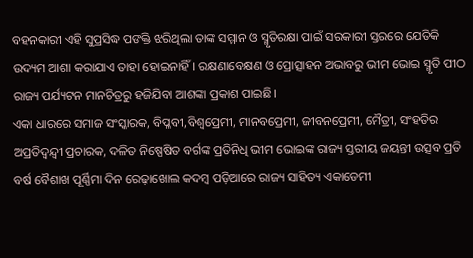ବହନକାରୀ ଏହି ସୁପ୍ରସିଦ୍ଧ ପଙକ୍ତି ଝରିଥିଲା ତାଙ୍କ ସମ୍ମାନ ଓ ସ୍ମୃତିରକ୍ଷା ପାଇଁ ସରକାରୀ ସ୍ତରରେ ଯେତିକି ଉଦ୍ୟମ ଆଶା କରାଯାଏ ତାହା ହୋଇନାହିଁ। ରକ୍ଷଣାବେକ୍ଷଣ ଓ ପ୍ରୋତ୍ସାହନ ଅଭାବରୁ ଭୀମ ଭୋଇ ସ୍ମୃତି ପୀଠ ରାଜ୍ୟ ପର୍ଯ୍ୟଟନ ମାନଚିତ୍ରରୁ ହଜିଯିବା ଆଶଙ୍କା ପ୍ରକାଶ ପାଇଛି।
ଏକା ଧାରରେ ସମାଜ ସଂସ୍କାରକ, ବିପ୍ଳବୀ,ବିଶ୍ୱପ୍ରେମୀ, ମାନବପ୍ରେମୀ, ଜୀବନପ୍ରେମୀ, ମୈତ୍ରୀ, ସଂହତିର ଅପ୍ରତିଦ୍ୱନ୍ଦ୍ବୀ ପ୍ରଚାରକ, ଦଳିତ ନିଷ୍ପେଷିତ ବର୍ଗଙ୍କ ପ୍ରତିନିଧି ଭୀମ ଭୋଇଙ୍କ ରାଜ୍ୟ ସ୍ତରୀୟ ଜୟନ୍ତୀ ଉତ୍ସବ ପ୍ରତି ବର୍ଷ ବୈଶାଖ ପୂର୍ଣ୍ଣିମା ଦିନ ରେଢ଼ାଖୋଲ କଦମ୍ବ ପଡ଼ିଆରେ ରାଜ୍ୟ ସାହିତ୍ୟ ଏକାଡେମୀ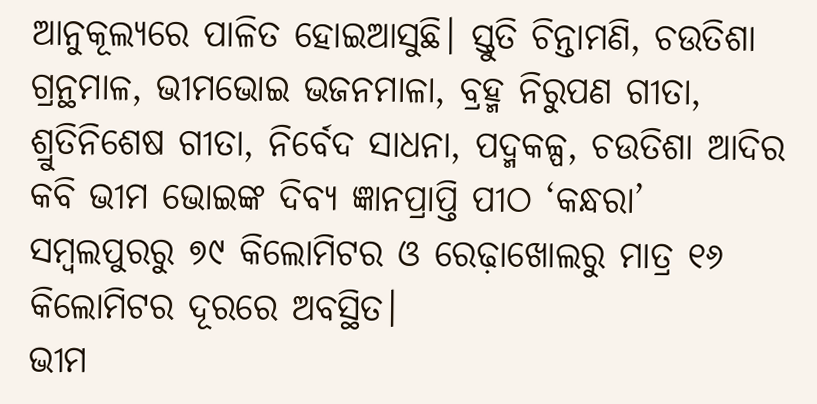ଆନୁକୂଲ୍ୟରେ ପାଳିତ ହୋଇଆସୁଛି। ସ୍ତୁତି ଚିନ୍ତାମଣି, ଚଉତିଶା ଗ୍ରନ୍ଥମାଳ, ଭୀମଭୋଇ ଭଜନମାଳା, ବ୍ରହ୍ମ ନିରୁପଣ ଗୀତା, ଶ୍ରୁତିନିଶେଷ ଗୀତା, ନିର୍ବେଦ ସାଧନା, ପଦ୍ମକଳ୍ପ, ଚଉତିଶା ଆଦିର କବି ଭୀମ ଭୋଇଙ୍କ ଦିବ୍ୟ ଜ୍ଞାନପ୍ରାପ୍ତି ପୀଠ ‘କନ୍ଧରା’ ସମ୍ବଲପୁରରୁ ୭୯ କିଲୋମିଟର ଓ ରେଢ଼ାଖୋଲରୁ ମାତ୍ର ୧୬ କିଲୋମିଟର ଦୂରରେ ଅବସ୍ଥିତ।
ଭୀମ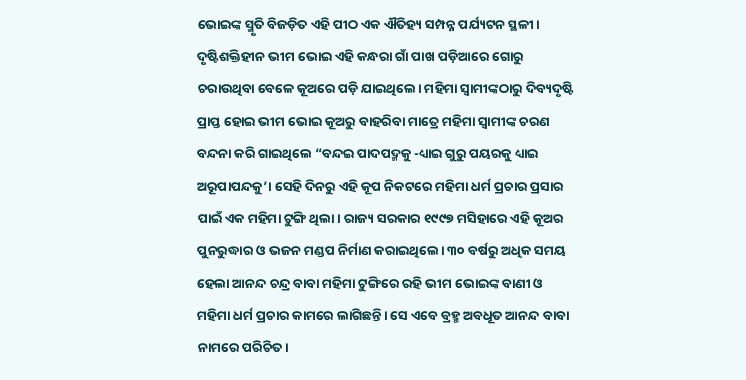ଭୋଇଙ୍କ ସ୍ମୃତି ବିଜଡ଼ିତ ଏହି ପୀଠ ଏକ ଐତିହ୍ୟ ସମ୍ପନ୍ନ ପର୍ଯ୍ୟଟନ ସ୍ଥଳୀ। ଦୃଷ୍ଟିଶକ୍ତିହୀନ ଭୀମ ଭୋଇ ଏହି କନ୍ଧରା ଗାଁ ପାଖ ପଡ଼ିଆରେ ଗୋରୁ ଚରାଉଥିବା ବେଳେ କୂଅରେ ପଡ଼ି ଯାଇଥିଲେ। ମହିମା ସ୍ୱାମୀଙ୍କଠାରୁ ଦିବ୍ୟଦୃଷ୍ଟି ପ୍ରାପ୍ତ ହୋଇ ଭୀମ ଭୋଇ କୂଅରୁ ବାହରିବା ମାତ୍ରେ ମହିମା ସ୍ୱାମୀଙ୍କ ଚରଣ ବନ୍ଦନା କରି ଗାଇଥିଲେ “ବନ୍ଦଇ ପାଦପଦ୍ମକୁ -ଧ୍ୟାଇ ଗୁରୁ ପୟରକୁ ଧ୍ୟାଇ ଅରୂପାପନ୍ଦକୁ’। ସେହି ଦିନରୁ ଏହି କୂପ ନିକଟରେ ମହିମା ଧର୍ମ ପ୍ରଚାର ପ୍ରସାର ପାଇଁ ଏକ ମହିମା ଟୁଙ୍ଗି ଥିଲା। ରାଜ୍ୟ ସରକାର ୧୯୯୭ ମସିହାରେ ଏହି କୂଅର ପୁନରୁଦ୍ଧାର ଓ ଭଜନ ମଣ୍ଡପ ନିର୍ମାଣ କରାଇଥିଲେ। ୩୦ ବର୍ଷରୁ ଅଧିକ ସମୟ ହେଲା ଆନନ୍ଦ ଚନ୍ଦ୍ର ବାବା ମହିମା ଟୁଙ୍ଗିରେ ରହି ଭୀମ ଭୋଇଙ୍କ ବାଣୀ ଓ ମହିମା ଧର୍ମ ପ୍ରଚାର କାମରେ ଲାଗିଛନ୍ତି। ସେ ଏବେ ବ୍ରହ୍ମ ଅବଧୂତ ଆନନ୍ଦ ବାବା ନାମରେ ପରିଚିତ।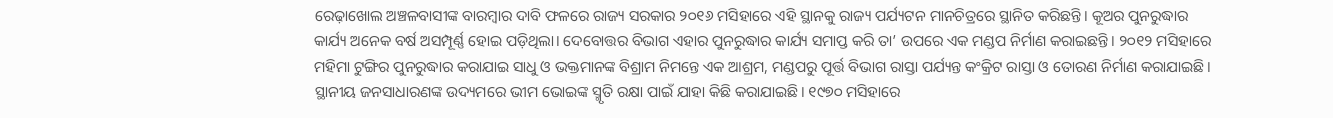ରେଢ଼ାଖୋଲ ଅଞ୍ଚଳବାସୀଙ୍କ ବାରମ୍ବାର ଦାବି ଫଳରେ ରାଜ୍ୟ ସରକାର ୨୦୧୬ ମସିହାରେ ଏହି ସ୍ଥାନକୁ ରାଜ୍ୟ ପର୍ଯ୍ୟଟନ ମାନଚିତ୍ରରେ ସ୍ଥାନିତ କରିଛନ୍ତି। କୂଅର ପୁନରୁଦ୍ଧାର କାର୍ଯ୍ୟ ଅନେକ ବର୍ଷ ଅସମ୍ପୂର୍ଣ୍ଣ ହୋଇ ପଡ଼ିଥିଲା। ଦେବୋତ୍ତର ବିଭାଗ ଏହାର ପୁନରୁଦ୍ଧାର କାର୍ଯ୍ୟ ସମାପ୍ତ କରି ତା’ ଉପରେ ଏକ ମଣ୍ଡପ ନିର୍ମାଣ କରାଇଛନ୍ତି। ୨୦୧୨ ମସିହାରେ ମହିମା ଟୁଙ୍ଗିର ପୁନରୁଦ୍ଧାର କରାଯାଇ ସାଧୁ ଓ ଭକ୍ତମାନଙ୍କ ବିଶ୍ରାମ ନିମନ୍ତେ ଏକ ଆଶ୍ରମ, ମଣ୍ଡପରୁ ପୂର୍ତ୍ତ ବିଭାଗ ରାସ୍ତା ପର୍ଯ୍ୟନ୍ତ କଂକ୍ରିଟ ରାସ୍ତା ଓ ତୋରଣ ନିର୍ମାଣ କରାଯାଇଛି। ସ୍ଥାନୀୟ ଜନସାଧାରଣଙ୍କ ଉଦ୍ୟମରେ ଭୀମ ଭୋଇଙ୍କ ସ୍ମୃତି ରକ୍ଷା ପାଇଁ ଯାହା କିଛି କରାଯାଇଛି। ୧୯୭୦ ମସିହାରେ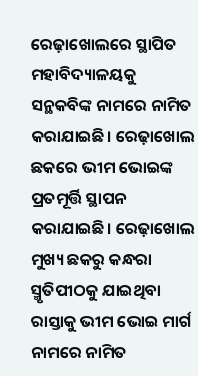ରେଢ଼ାଖୋଲରେ ସ୍ଥାପିତ ମହାବିଦ୍ୟାଳୟକୁ ସନ୍ଥକବିଙ୍କ ନାମରେ ନାମିତ କରାଯାଇଛି। ରେଢ଼ାଖୋଲ ଛକରେ ଭୀମ ଭୋଇଙ୍କ ପ୍ରତମୂର୍ତ୍ତି ସ୍ଥାପନ କରାଯାଇଛି। ରେଢ଼ାଖୋଲ ମୁଖ୍ୟ ଛକରୁ କନ୍ଧରା ସ୍ମୃତିପୀଠକୁ ଯାଇଥିବା ରାସ୍ତାକୁ ଭୀମ ଭୋଇ ମାର୍ଗ ନାମରେ ନାମିତ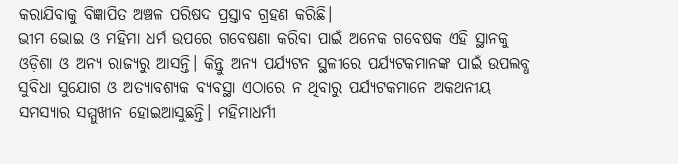କରାଯିବାକୁ ବିଜ୍ଞାପିତ ଅଞ୍ଚଳ ପରିଷଦ ପ୍ରସ୍ତାବ ଗ୍ରହଣ କରିଛି।
ଭୀମ ଭୋଇ ଓ ମହିମା ଧର୍ମ ଉପରେ ଗବେଷଣା କରିବା ପାଇଁ ଅନେକ ଗବେଷକ ଏହି ସ୍ଥାନକୁ ଓଡ଼ିଶା ଓ ଅନ୍ୟ ରାଜ୍ୟରୁ ଆସନ୍ତି। କିନ୍ତୁ ଅନ୍ୟ ପର୍ଯ୍ୟଟନ ସ୍ଥଳୀରେ ପର୍ଯ୍ୟଟକମାନଙ୍କ ପାଇଁ ଉପଲବ୍ଧ ସୁବିଧା ସୁଯୋଗ ଓ ଅତ୍ୟାବଶ୍ୟକ ବ୍ୟବସ୍ଥା ଏଠାରେ ନ ଥିବାରୁ ପର୍ଯ୍ୟଟକମାନେ ଅକଥନୀୟ ସମସ୍ୟାର ସମ୍ମୁଖୀନ ହୋଇଆସୁଛନ୍ତି। ମହିମାଧର୍ମୀ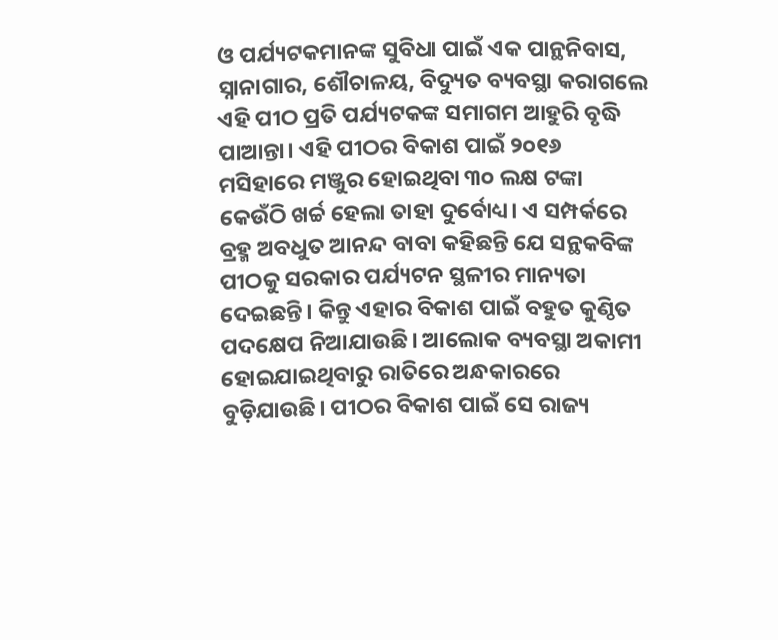ଓ ପର୍ଯ୍ୟଟକମାନଙ୍କ ସୁବିଧା ପାଇଁ ଏକ ପାନ୍ଥନିବାସ, ସ୍ନାନାଗାର, ଶୌଚାଳୟ, ବିଦ୍ୟୁତ ବ୍ୟବସ୍ଥା କରାଗଲେ ଏହି ପୀଠ ପ୍ରତି ପର୍ଯ୍ୟଟକଙ୍କ ସମାଗମ ଆହୁରି ବୃଦ୍ଧି ପାଆନ୍ତା। ଏହି ପୀଠର ବିକାଶ ପାଇଁ ୨୦୧୬ ମସିହାରେ ମଞ୍ଜୁର ହୋଇଥିବା ୩୦ ଲକ୍ଷ ଟଙ୍କା କେଉଁଠି ଖର୍ଚ୍ଚ ହେଲା ତାହା ଦୁର୍ବୋଧ୍ୟ। ଏ ସମ୍ପର୍କରେ ବ୍ରହ୍ମ ଅବଧୁତ ଆନନ୍ଦ ବାବା କହିଛନ୍ତି ଯେ ସନ୍ଥକବିଙ୍କ ପୀଠକୁ ସରକାର ପର୍ଯ୍ୟଟନ ସ୍ଥଳୀର ମାନ୍ୟତା ଦେଇଛନ୍ତି। କିନ୍ତୁ ଏହାର ବିକାଶ ପାଇଁ ବହୁତ କୁଣ୍ଠିତ ପଦକ୍ଷେପ ନିଆଯାଉଛି। ଆଲୋକ ବ୍ୟବସ୍ଥା ଅକାମୀ ହୋଇଯାଇଥିବାରୁ ରାତିରେ ଅନ୍ଧକାରରେ ବୁଡ଼ିଯାଉଛି। ପୀଠର ବିକାଶ ପାଇଁ ସେ ରାଜ୍ୟ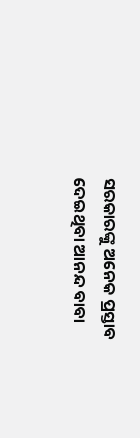ସରକାରଙ୍କୁ ଅନେକ ପ୍ରସ୍ତାବ ଦେଇଥିବା ଆନନ୍ଦ ବାବା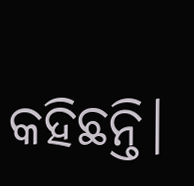କହିଛନ୍ତି।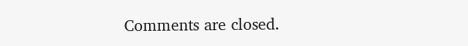Comments are closed.